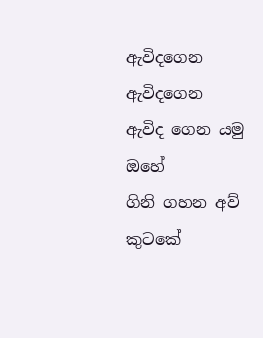ඇවිදගෙන ඇවිදගෙන
ඇවිද ගෙන යමු ඔහේ
ගිනි ගහන අව් කුටකේ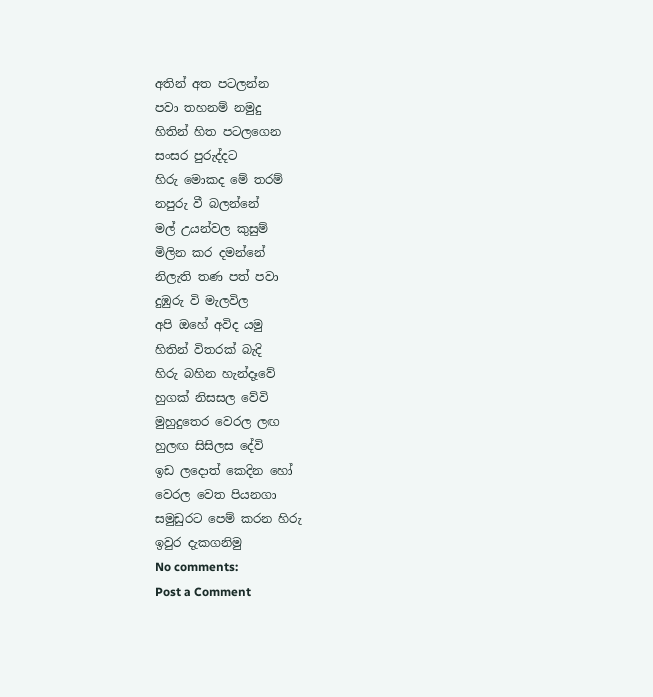අතින් අත පටලන්න
පවා තහනම් නමුදු
හිතින් හිත පටලගෙන
සංසර පුරුද්දට
හිරු මොකද මේ තරම්
නපුරු වී බලන්නේ
මල් උයන්වල කුසුම්
මිලින කර දමන්නේ
නිලැති තණ පත් පවා
දුඹුරු වි මැලවිල
අපි ඔහේ අවිද යමු
හිතින් විතරක් බැදි
හිරු බහින හැන්දෑවේ
හුගක් නිසසල වේවි
මුහුදුතෙර වෙරල ලඟ
හුලඟ සිසිලස දේවි
ඉඩ ලදොත් කෙදින හෝ
වෙරල වෙත පියනගා
සමුඩුරට පෙම් කරන හිරු
ඉවුර දැකගනිමු
No comments:
Post a Comment